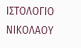ΙΣΤΟΛΟΓΙΟ ΝΙΚΟΛΑΟΥ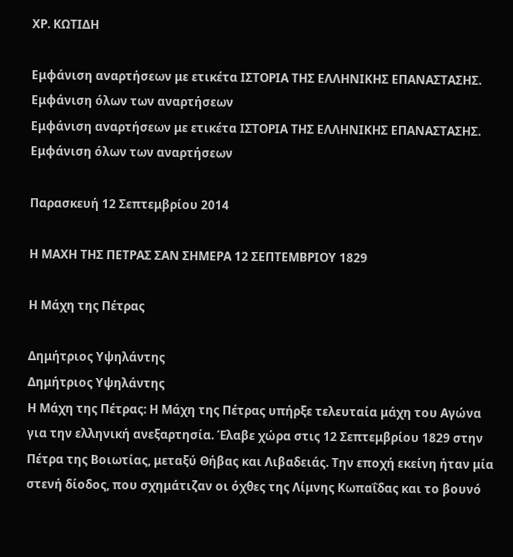ΧΡ. ΚΩΤΙΔΗ

Εμφάνιση αναρτήσεων με ετικέτα ΙΣΤΟΡΙΑ ΤΗΣ ΕΛΛΗΝΙΚΗΣ ΕΠΑΝΑΣΤΑΣΗΣ. Εμφάνιση όλων των αναρτήσεων
Εμφάνιση αναρτήσεων με ετικέτα ΙΣΤΟΡΙΑ ΤΗΣ ΕΛΛΗΝΙΚΗΣ ΕΠΑΝΑΣΤΑΣΗΣ. Εμφάνιση όλων των αναρτήσεων

Παρασκευή 12 Σεπτεμβρίου 2014

Η ΜΑΧΗ ΤΗΣ ΠΕΤΡΑΣ ΣΑΝ ΣΗΜΕΡΑ 12 ΣΕΠΤΕΜΒΡΙΟΥ 1829

Η Μάχη της Πέτρας

Δημήτριος Υψηλάντης
Δημήτριος Υψηλάντης
Η Μάχη της Πέτρας: Η Μάχη της Πέτρας υπήρξε τελευταία μάχη του Αγώνα για την ελληνική ανεξαρτησία. Έλαβε χώρα στις 12 Σεπτεμβρίου 1829 στην Πέτρα της Βοιωτίας, μεταξύ Θήβας και Λιβαδειάς. Την εποχή εκείνη ήταν μία στενή δίοδος, που σχημάτιζαν οι όχθες της Λίμνης Κωπαΐδας και το βουνό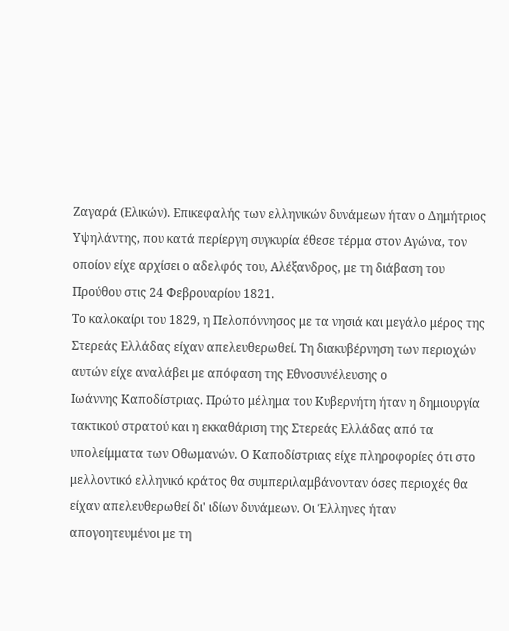Ζαγαρά (Ελικών). Επικεφαλής των ελληνικών δυνάμεων ήταν ο Δημήτριος Υψηλάντης, που κατά περίεργη συγκυρία έθεσε τέρμα στον Αγώνα, τον οποίον είχε αρχίσει ο αδελφός του, Αλέξανδρος, με τη διάβαση του Προύθου στις 24 Φεβρουαρίου 1821.
Το καλοκαίρι του 1829, η Πελοπόννησος με τα νησιά και μεγάλο μέρος της Στερεάς Ελλάδας είχαν απελευθερωθεί. Τη διακυβέρνηση των περιοχών αυτών είχε αναλάβει με απόφαση της Εθνοσυνέλευσης ο
Ιωάννης Καποδίστριας. Πρώτο μέλημα του Κυβερνήτη ήταν η δημιουργία τακτικού στρατού και η εκκαθάριση της Στερεάς Ελλάδας από τα υπολείμματα των Οθωμανών. Ο Καποδίστριας είχε πληροφορίες ότι στο μελλοντικό ελληνικό κράτος θα συμπεριλαμβάνονταν όσες περιοχές θα είχαν απελευθερωθεί δι' ιδίων δυνάμεων. Οι Έλληνες ήταν απογοητευμένοι με τη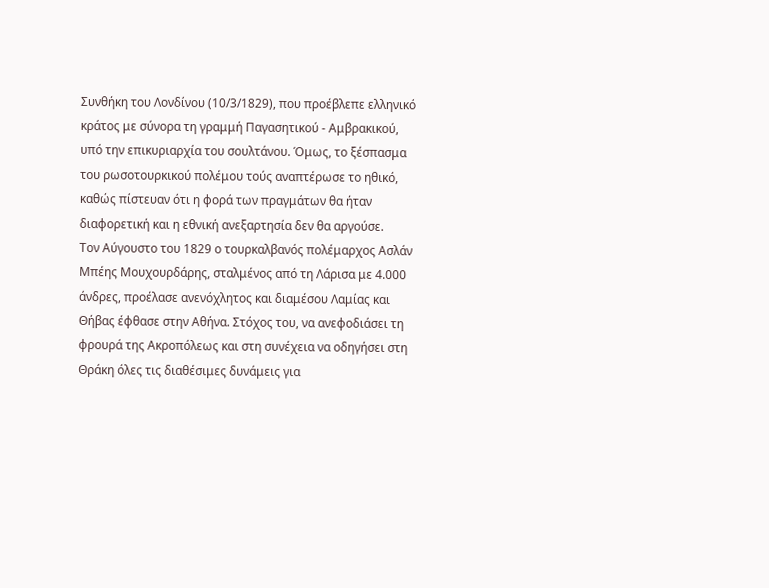Συνθήκη του Λονδίνου (10/3/1829), που προέβλεπε ελληνικό κράτος με σύνορα τη γραμμή Παγασητικού - Αμβρακικού, υπό την επικυριαρχία του σουλτάνου. Όμως, το ξέσπασμα του ρωσοτουρκικού πολέμου τούς αναπτέρωσε το ηθικό, καθώς πίστευαν ότι η φορά των πραγμάτων θα ήταν διαφορετική και η εθνική ανεξαρτησία δεν θα αργούσε.
Τον Αύγουστο του 1829 ο τουρκαλβανός πολέμαρχος Ασλάν Μπέης Μουχουρδάρης, σταλμένος από τη Λάρισα με 4.000 άνδρες, προέλασε ανενόχλητος και διαμέσου Λαμίας και Θήβας έφθασε στην Αθήνα. Στόχος του, να ανεφοδιάσει τη φρουρά της Ακροπόλεως και στη συνέχεια να οδηγήσει στη Θράκη όλες τις διαθέσιμες δυνάμεις για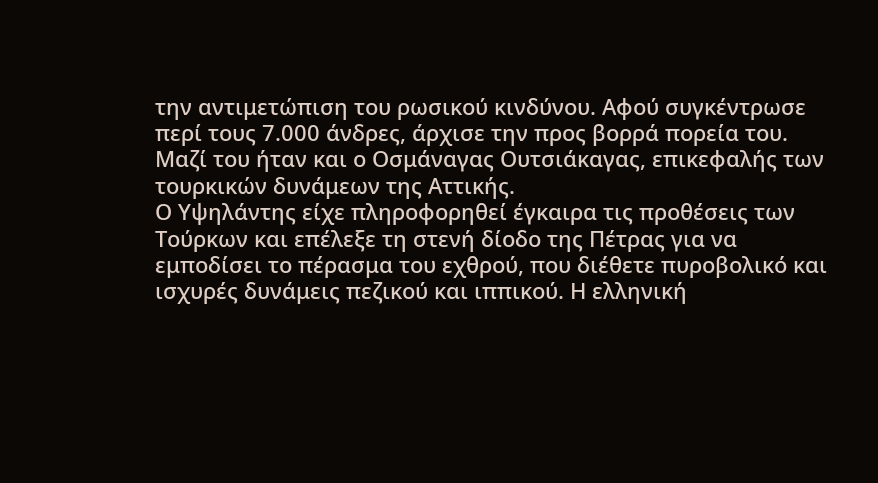την αντιμετώπιση του ρωσικού κινδύνου. Αφού συγκέντρωσε περί τους 7.000 άνδρες, άρχισε την προς βορρά πορεία του. Μαζί του ήταν και ο Οσμάναγας Ουτσιάκαγας, επικεφαλής των τουρκικών δυνάμεων της Αττικής.
Ο Υψηλάντης είχε πληροφορηθεί έγκαιρα τις προθέσεις των Τούρκων και επέλεξε τη στενή δίοδο της Πέτρας για να εμποδίσει το πέρασμα του εχθρού, που διέθετε πυροβολικό και ισχυρές δυνάμεις πεζικού και ιππικού. Η ελληνική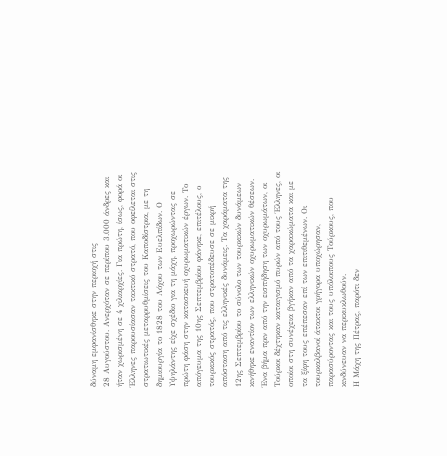δύναμη εμφανίσθηκε στην περιοχή στις
28 Αυγούστου. Ανερχόταν σε περίπου 3.000 άνδρες και ήταν χωρισμένη σε 4 χιλιαρχίες. Για πρώτη, ίσως, φορά οι Έλληνες παρουσίασαν τακτικό στρατό, που οφείλεται στις στρατιωτικές μεταρρυθμίσεις του Καποδίστρια, με τη δημιουργία το 1828 του Λόχου των Ευελπίδων. Ο Υψηλάντης είχε σχέδιο για τη μάχη, προχωρώντας σε πρώτη φάση στην κατασκευή οχυρωματικών έργων. Το απόγευμα της 10ης Σεπτεμβρίου φάνηκε, επιτέλους, ο τουρκικός στρατός, που στρατοπέδευσε σε μικρή απόσταση από τις ελληνικές δυνάμεις. Τα χαράματα της 12ης Σεπτεμβρίου το σύνολο των τουρκικών δυνάμεων κινήθηκε εναντίον των ελληνικών οχυρωματικών θέσεων. Ένα βήμα πριν από την εισπήδηση των οχυρωμάτων, οι Τούρκοι δέχτηκαν καταιγισμό πυρών από τους Έλληνες, οι οποίοι στη συνέχεια βγήκαν από τα χαρακώματα και με τα ξίφη τους επέπεσαν επί των επιτιθεμένων. Οι τουρκαλβανοί άτακτοι γρήγορα υποχώρησαν, παρασύροντας και τους υπόλοιπους Τούρκους, που κινδύνευαν να περικυκλωθούν.
Η Μάχη της Πέτρας, παρότι δεν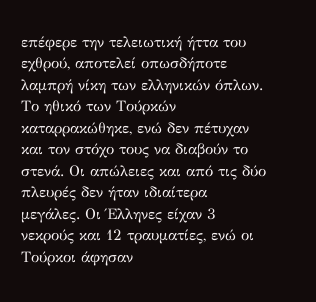επέφερε την τελειωτική ήττα του εχθρού, αποτελεί οπωσδήποτε λαμπρή νίκη των ελληνικών όπλων. Το ηθικό των Τούρκών καταρρακώθηκε, ενώ δεν πέτυχαν και τον στόχο τους να διαβούν το στενά. Οι απώλειες και από τις δύο πλευρές δεν ήταν ιδιαίτερα μεγάλες. Οι Έλληνες είχαν 3 νεκρούς και 12 τραυματίες, ενώ οι Τούρκοι άφησαν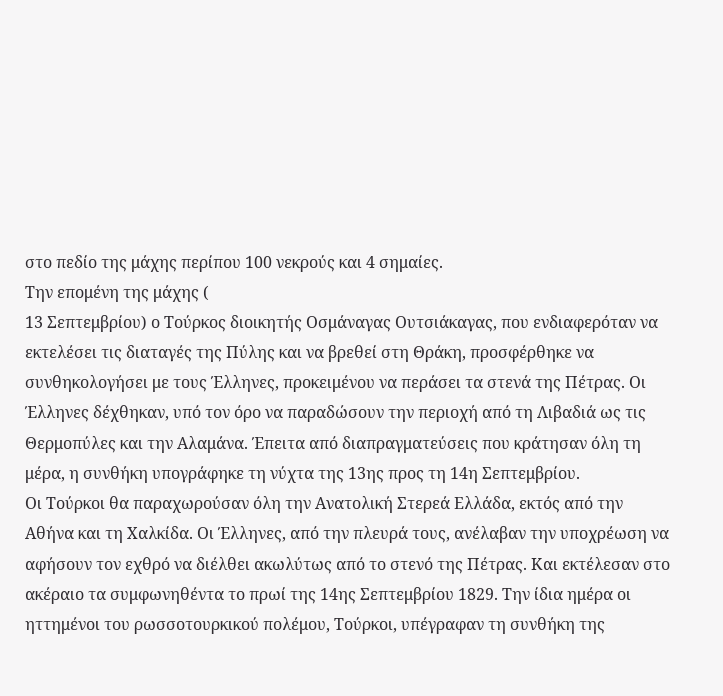στο πεδίο της μάχης περίπου 100 νεκρούς και 4 σημαίες.
Την επομένη της μάχης (
13 Σεπτεμβρίου) ο Τούρκος διοικητής Οσμάναγας Ουτσιάκαγας, που ενδιαφερόταν να εκτελέσει τις διαταγές της Πύλης και να βρεθεί στη Θράκη, προσφέρθηκε να συνθηκολογήσει με τους Έλληνες, προκειμένου να περάσει τα στενά της Πέτρας. Οι Έλληνες δέχθηκαν, υπό τον όρο να παραδώσουν την περιοχή από τη Λιβαδιά ως τις Θερμοπύλες και την Αλαμάνα. Έπειτα από διαπραγματεύσεις που κράτησαν όλη τη μέρα, η συνθήκη υπογράφηκε τη νύχτα της 13ης προς τη 14η Σεπτεμβρίου.
Οι Τούρκοι θα παραχωρούσαν όλη την Ανατολική Στερεά Ελλάδα, εκτός από την Αθήνα και τη Χαλκίδα. Οι Έλληνες, από την πλευρά τους, ανέλαβαν την υποχρέωση να αφήσουν τον εχθρό να διέλθει ακωλύτως από το στενό της Πέτρας. Και εκτέλεσαν στο ακέραιο τα συμφωνηθέντα το πρωί της 14ης Σεπτεμβρίου 1829. Την ίδια ημέρα οι ηττημένοι του ρωσσοτουρκικού πολέμου, Τούρκοι, υπέγραφαν τη συνθήκη της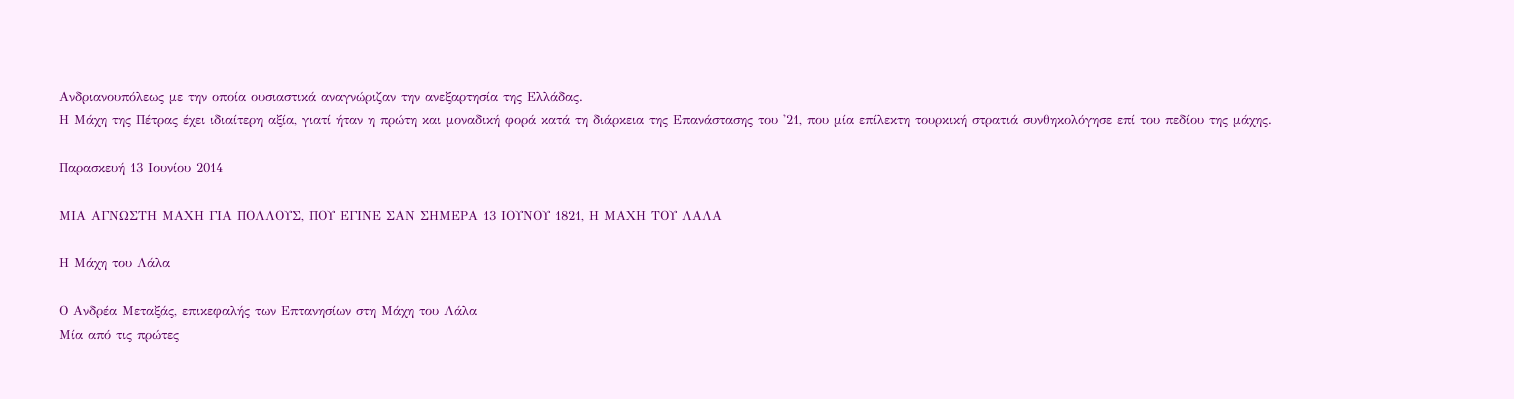Ανδριανουπόλεως με την οποία ουσιαστικά αναγνώριζαν την ανεξαρτησία της Ελλάδας.
Η Μάχη της Πέτρας έχει ιδιαίτερη αξία, γιατί ήταν η πρώτη και μοναδική φορά κατά τη διάρκεια της Επανάστασης του '21, που μία επίλεκτη τουρκική στρατιά συνθηκολόγησε επί του πεδίου της μάχης.

Παρασκευή 13 Ιουνίου 2014

ΜΙΑ ΑΓΝΩΣΤΗ ΜΑΧΗ ΓΙΑ ΠΟΛΛΟΥΣ, ΠΟΥ ΕΓΙΝΕ ΣΑΝ ΣΗΜΕΡΑ 13 ΙΟΥΝΟΥ 1821, Η ΜΑΧΗ ΤΟΥ ΛΑΛΑ

Η Μάχη του Λάλα

Ο Ανδρέα Μεταξάς, επικεφαλής των Επτανησίων στη Μάχη του Λάλα
Μία από τις πρώτες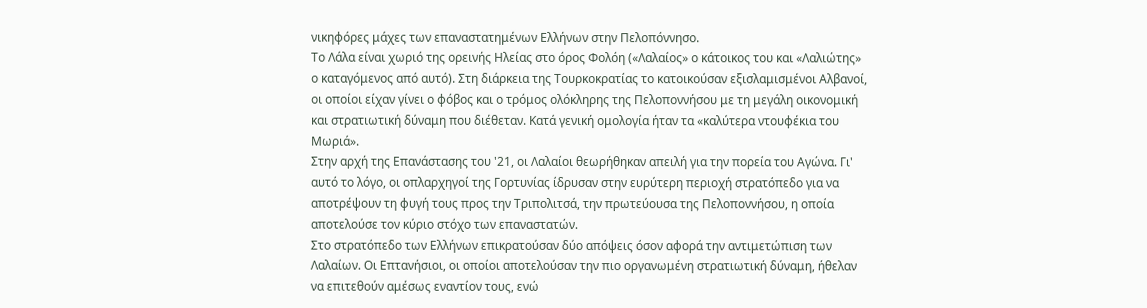νικηφόρες μάχες των επαναστατημένων Ελλήνων στην Πελοπόννησο.
Το Λάλα είναι χωριό της ορεινής Ηλείας στο όρος Φολόη («Λαλαίος» ο κάτοικος του και «Λαλιώτης» ο καταγόμενος από αυτό). Στη διάρκεια της Τουρκοκρατίας το κατοικούσαν εξισλαμισμένοι Αλβανοί, οι οποίοι είχαν γίνει ο φόβος και ο τρόμος ολόκληρης της Πελοποννήσου με τη μεγάλη οικονομική και στρατιωτική δύναμη που διέθεταν. Κατά γενική ομολογία ήταν τα «καλύτερα ντουφέκια του Μωριά».
Στην αρχή της Επανάστασης του '21, οι Λαλαίοι θεωρήθηκαν απειλή για την πορεία του Αγώνα. Γι' αυτό το λόγο, οι οπλαρχηγοί της Γορτυνίας ίδρυσαν στην ευρύτερη περιοχή στρατόπεδο για να αποτρέψουν τη φυγή τους προς την Τριπολιτσά, την πρωτεύουσα της Πελοποννήσου, η οποία αποτελούσε τον κύριο στόχο των επαναστατών.
Στο στρατόπεδο των Ελλήνων επικρατούσαν δύο απόψεις όσον αφορά την αντιμετώπιση των Λαλαίων. Οι Επτανήσιοι, οι οποίοι αποτελούσαν την πιο οργανωμένη στρατιωτική δύναμη, ήθελαν να επιτεθούν αμέσως εναντίον τους, ενώ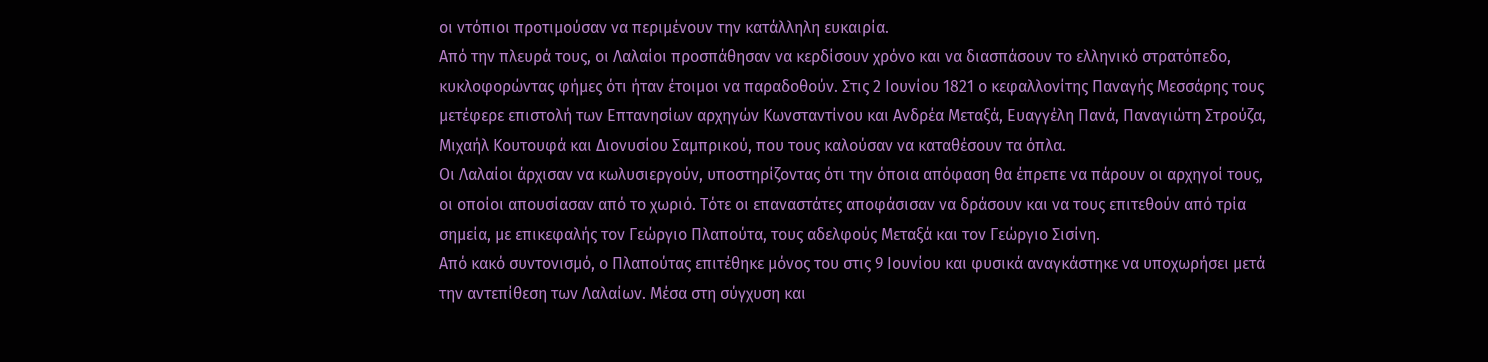οι ντόπιοι προτιμούσαν να περιμένουν την κατάλληλη ευκαιρία.
Από την πλευρά τους, οι Λαλαίοι προσπάθησαν να κερδίσουν χρόνο και να διασπάσουν το ελληνικό στρατόπεδο, κυκλοφορώντας φήμες ότι ήταν έτοιμοι να παραδοθούν. Στις 2 Ιουνίου 1821 ο κεφαλλονίτης Παναγής Μεσσάρης τους μετέφερε επιστολή των Επτανησίων αρχηγών Κωνσταντίνου και Ανδρέα Μεταξά, Ευαγγέλη Πανά, Παναγιώτη Στρούζα, Μιχαήλ Κουτουφά και Διονυσίου Σαμπρικού, που τους καλούσαν να καταθέσουν τα όπλα.
Οι Λαλαίοι άρχισαν να κωλυσιεργούν, υποστηρίζοντας ότι την όποια απόφαση θα έπρεπε να πάρουν οι αρχηγοί τους, οι οποίοι απουσίασαν από το χωριό. Τότε οι επαναστάτες αποφάσισαν να δράσουν και να τους επιτεθούν από τρία σημεία, με επικεφαλής τον Γεώργιο Πλαπούτα, τους αδελφούς Μεταξά και τον Γεώργιο Σισίνη.
Από κακό συντονισμό, ο Πλαπούτας επιτέθηκε μόνος του στις 9 Ιουνίου και φυσικά αναγκάστηκε να υποχωρήσει μετά την αντεπίθεση των Λαλαίων. Μέσα στη σύγχυση και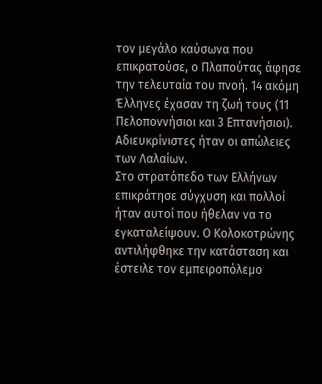τον μεγάλο καύσωνα που επικρατούσε, ο Πλαπούτας άφησε την τελευταία του πνοή. 14 ακόμη Έλληνες έχασαν τη ζωή τους (11 Πελοποννήσιοι και 3 Επτανήσιοι). Αδιευκρίνιστες ήταν οι απώλειες των Λαλαίων.
Στο στρατόπεδο των Ελλήνων επικράτησε σύγχυση και πολλοί ήταν αυτοί που ήθελαν να το εγκαταλείψουν. Ο Κολοκοτρώνης αντιλήφθηκε την κατάσταση και έστειλε τον εμπειροπόλεμο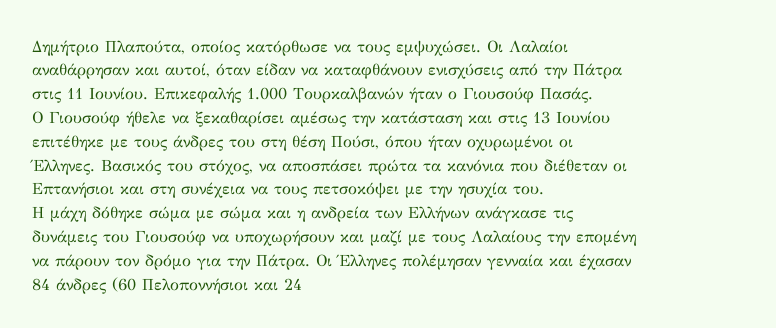Δημήτριο Πλαπούτα, οποίος κατόρθωσε να τους εμψυχώσει. Οι Λαλαίοι αναθάρρησαν και αυτοί, όταν είδαν να καταφθάνουν ενισχύσεις από την Πάτρα στις 11 Ιουνίου. Επικεφαλής 1.000 Τουρκαλβανών ήταν ο Γιουσούφ Πασάς.
Ο Γιουσούφ ήθελε να ξεκαθαρίσει αμέσως την κατάσταση και στις 13 Ιουνίου επιτέθηκε με τους άνδρες του στη θέση Πούσι, όπου ήταν οχυρωμένοι οι Έλληνες. Βασικός του στόχος, να αποσπάσει πρώτα τα κανόνια που διέθεταν οι Επτανήσιοι και στη συνέχεια να τους πετσοκόψει με την ησυχία του.
Η μάχη δόθηκε σώμα με σώμα και η ανδρεία των Ελλήνων ανάγκασε τις δυνάμεις του Γιουσούφ να υποχωρήσουν και μαζί με τους Λαλαίους την επομένη να πάρουν τον δρόμο για την Πάτρα. Οι Έλληνες πολέμησαν γενναία και έχασαν 84 άνδρες (60 Πελοποννήσιοι και 24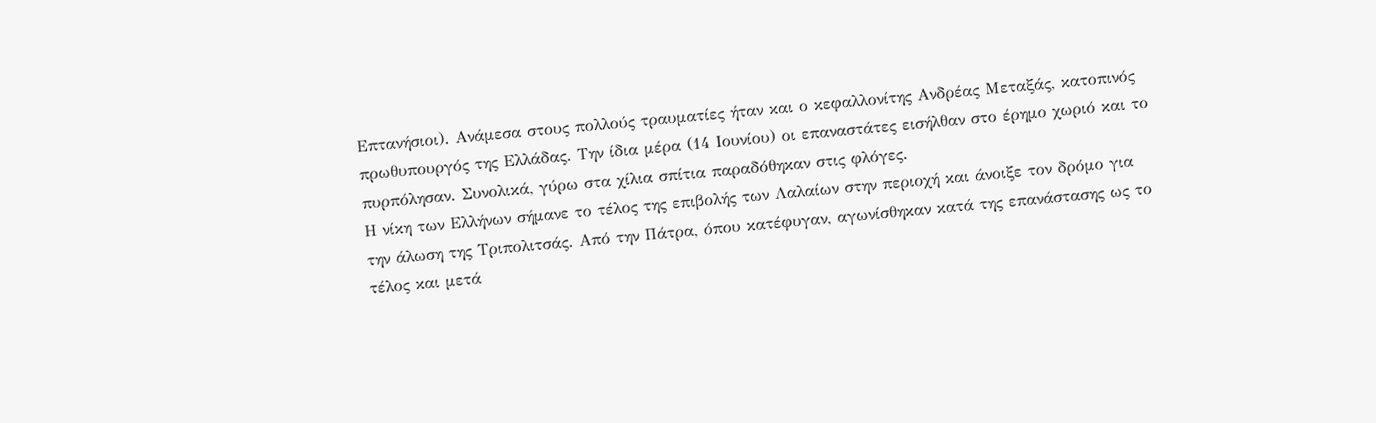Επτανήσιοι). Ανάμεσα στους πολλούς τραυματίες ήταν και ο κεφαλλονίτης Ανδρέας Μεταξάς, κατοπινός πρωθυπουργός της Ελλάδας. Την ίδια μέρα (14 Ιουνίου) οι επαναστάτες εισήλθαν στο έρημο χωριό και το πυρπόλησαν. Συνολικά, γύρω στα χίλια σπίτια παραδόθηκαν στις φλόγες.
Η νίκη των Ελλήνων σήμανε το τέλος της επιβολής των Λαλαίων στην περιοχή και άνοιξε τον δρόμο για την άλωση της Τριπολιτσάς. Από την Πάτρα, όπου κατέφυγαν, αγωνίσθηκαν κατά της επανάστασης ως το τέλος και μετά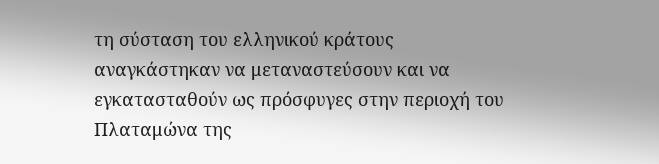τη σύσταση του ελληνικού κράτους αναγκάστηκαν να μεταναστεύσουν και να εγκατασταθούν ως πρόσφυγες στην περιοχή του Πλαταμώνα της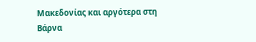Μακεδονίας και αργότερα στη Βάρνα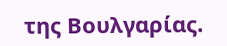της Βουλγαρίας.